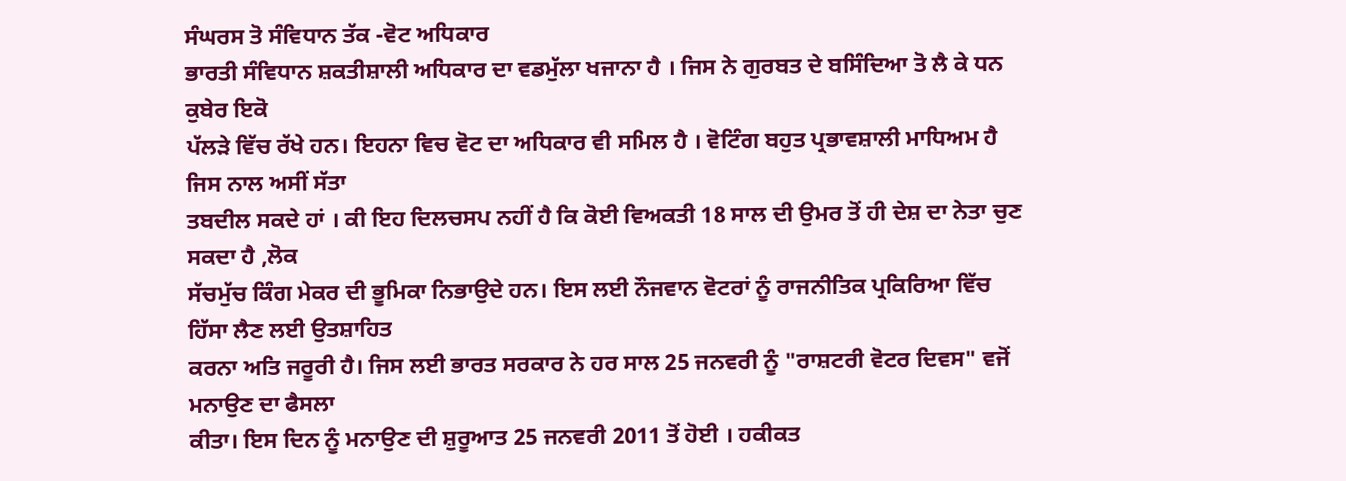ਸੰਘਰਸ ਤੋ ਸੰਵਿਧਾਨ ਤੱਕ -ਵੋਟ ਅਧਿਕਾਰ
ਭਾਰਤੀ ਸੰਵਿਧਾਨ ਸ਼ਕਤੀਸ਼ਾਲੀ ਅਧਿਕਾਰ ਦਾ ਵਡਮੁੱਲਾ ਖਜਾਨਾ ਹੈ । ਜਿਸ ਨੇ ਗੁਰਬਤ ਦੇ ਬਸਿੰਦਿਆ ਤੋ ਲੈ ਕੇ ਧਨ ਕੁਬੇਰ ਇਕੋ
ਪੱਲੜੇ ਵਿੱਚ ਰੱਖੇ ਹਨ। ਇਹਨਾ ਵਿਚ ਵੋਟ ਦਾ ਅਧਿਕਾਰ ਵੀ ਸਮਿਲ ਹੈ । ਵੋਟਿੰਗ ਬਹੁਤ ਪ੍ਰਭਾਵਸ਼ਾਲੀ ਮਾਧਿਅਮ ਹੈ ਜਿਸ ਨਾਲ ਅਸੀਂ ਸੱਤਾ
ਤਬਦੀਲ ਸਕਦੇ ਹਾਂ । ਕੀ ਇਹ ਦਿਲਚਸਪ ਨਹੀਂ ਹੈ ਕਿ ਕੋਈ ਵਿਅਕਤੀ 18 ਸਾਲ ਦੀ ਉਮਰ ਤੋਂ ਹੀ ਦੇਸ਼ ਦਾ ਨੇਤਾ ਚੁਣ ਸਕਦਾ ਹੈ ,ਲੋਕ
ਸੱਚਮੁੱਚ ਕਿੰਗ ਮੇਕਰ ਦੀ ਭੂਮਿਕਾ ਨਿਭਾਉਦੇ ਹਨ। ਇਸ ਲਈ ਨੌਜਵਾਨ ਵੋਟਰਾਂ ਨੂੰ ਰਾਜਨੀਤਿਕ ਪ੍ਰਕਿਰਿਆ ਵਿੱਚ ਹਿੱਸਾ ਲੈਣ ਲਈ ਉਤਸ਼ਾਹਿਤ
ਕਰਨਾ ਅਤਿ ਜਰੂਰੀ ਹੈ। ਜਿਸ ਲਈ ਭਾਰਤ ਸਰਕਾਰ ਨੇ ਹਰ ਸਾਲ 25 ਜਨਵਰੀ ਨੂੰ "ਰਾਸ਼ਟਰੀ ਵੋਟਰ ਦਿਵਸ" ਵਜੋਂ ਮਨਾਉਣ ਦਾ ਫੈਸਲਾ
ਕੀਤਾ। ਇਸ ਦਿਨ ਨੂੰ ਮਨਾਉਣ ਦੀ ਸ਼ੁਰੂਆਤ 25 ਜਨਵਰੀ 2011 ਤੋਂ ਹੋਈ । ਹਕੀਕਤ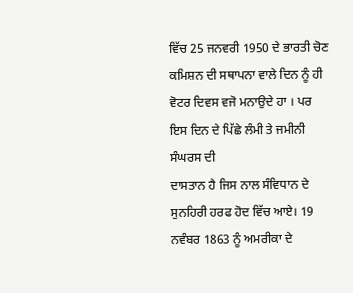ਵਿੱਚ 25 ਜਨਵਰੀ 1950 ਦੇ ਭਾਰਤੀ ਚੋਣ
ਕਮਿਸ਼ਨ ਦੀ ਸਥਾਪਨਾ ਵਾਲੇ ਦਿਨ ਨੂੰ ਹੀ ਵੋਟਰ ਦਿਵਸ ਵਜੋ ਮਨਾਉਦੇ ਹਾ । ਪਰ ਇਸ ਦਿਨ ਦੇ ਪਿੱਛੇ ਲੰਮੀ ਤੇ ਜਮੀਨੀ ਸੰਘਰਸ ਦੀ
ਦਾਸਤਾਨ ਹੈ ਜਿਸ ਨਾਲ ਸੰਵਿਧਾਨ ਦੇ ਸੁਨਹਿਰੀ ਹਰਫ ਹੋਦ ਵਿੱਚ ਆਏ। 19 ਨਵੰਬਰ 1863 ਨੂੰ ਅਮਰੀਕਾ ਦੇ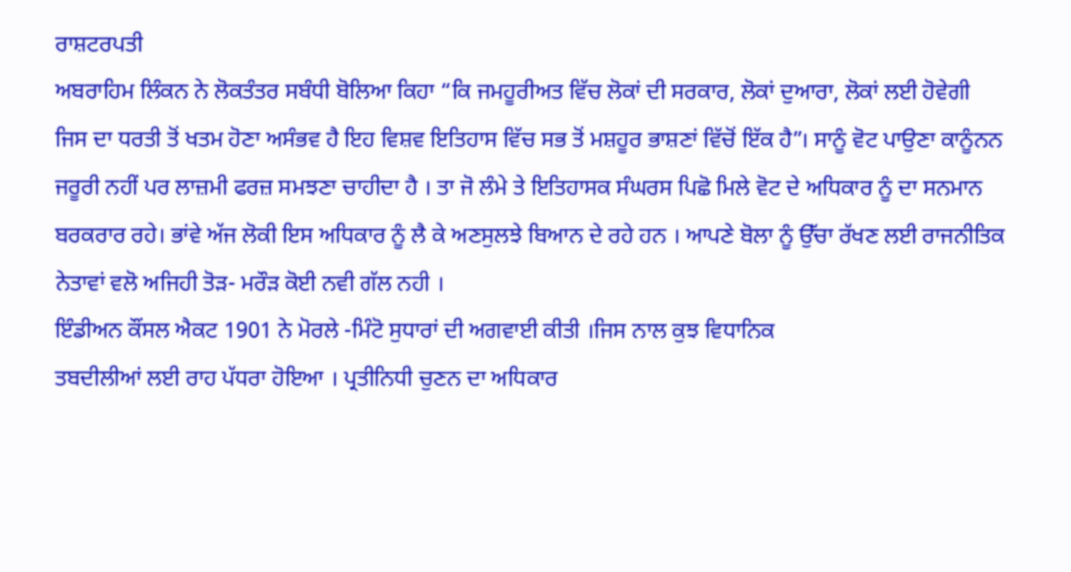ਰਾਸ਼ਟਰਪਤੀ
ਅਬਰਾਹਿਮ ਲਿੰਕਨ ਨੇ ਲੋਕਤੰਤਰ ਸਬੰਧੀ ਬੋਲਿਆ ਕਿਹਾ “ਕਿ ਜਮਹੂਰੀਅਤ ਵਿੱਚ ਲੋਕਾਂ ਦੀ ਸਰਕਾਰ, ਲੋਕਾਂ ਦੁਆਰਾ, ਲੋਕਾਂ ਲਈ ਹੋਵੇਗੀ
ਜਿਸ ਦਾ ਧਰਤੀ ਤੋਂ ਖਤਮ ਹੋਣਾ ਅਸੰਭਵ ਹੈ ਇਹ ਵਿਸ਼ਵ ਇਤਿਹਾਸ ਵਿੱਚ ਸਭ ਤੋਂ ਮਸ਼ਹੂਰ ਭਾਸ਼ਣਾਂ ਵਿੱਚੋਂ ਇੱਕ ਹੈ”। ਸਾਨੂੰ ਵੋਟ ਪਾਉਣਾ ਕਾਨੂੰਨਨ
ਜਰੂਰੀ ਨਹੀਂ ਪਰ ਲਾਜ਼ਮੀ ਫਰਜ਼ ਸਮਝਣਾ ਚਾਹੀਦਾ ਹੈ । ਤਾ ਜੋ ਲੰਮੇ ਤੇ ਇਤਿਹਾਸਕ ਸੰਘਰਸ ਪਿਛੋ ਮਿਲੇ ਵੋਟ ਦੇ ਅਧਿਕਾਰ ਨੂੰ ਦਾ ਸਨਮਾਨ
ਬਰਕਰਾਰ ਰਹੇ। ਭਾਂਵੇ ਅੱਜ ਲੋਕੀ ਇਸ ਅਧਿਕਾਰ ਨੂੰ ਲੈ ਕੇ ਅਣਸੁਲਝੇ ਬਿਆਨ ਦੇ ਰਹੇ ਹਨ । ਆਪਣੇ ਬੋਲਾ ਨੂੰ ਉੱਚਾ ਰੱਖਣ ਲਈ ਰਾਜਨੀਤਿਕ
ਨੇਤਾਵਾਂ ਵਲੋ ਅਜਿਹੀ ਤੋੜ- ਮਰੌੜ ਕੋਈ ਨਵੀ ਗੱਲ ਨਹੀ ।
ਇੰਡੀਅਨ ਕੌਂਸਲ ਐਕਟ 1901 ਨੇ ਮੋਰਲੇ -ਮਿੰਟੋ ਸੁਧਾਰਾਂ ਦੀ ਅਗਵਾਈ ਕੀਤੀ ।ਜਿਸ ਨਾਲ ਕੁਝ ਵਿਧਾਨਿਕ
ਤਬਦੀਲੀਆਂ ਲਈ ਰਾਹ ਪੱਧਰਾ ਹੋਇਆ । ਪ੍ਰਤੀਨਿਧੀ ਚੁਣਨ ਦਾ ਅਧਿਕਾਰ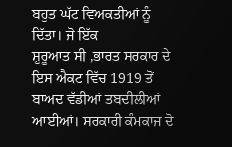ਬਹੁਤ ਘੱਟ ਵਿਅਕਤੀਆਂ ਨੂੰ ਦਿੱਤਾ। ਜੋ ਇੱਕ
ਸ਼ੁਰੂਆਤ ਸੀ ,ਭਾਰਤ ਸਰਕਾਰ ਦੇ ਇਸ ਐਕਟ ਵਿੱਚ 1919 ਤੋਂ ਬਾਅਦ ਵੱਡੀਆਂ ਤਬਦੀਲੀਆਂ ਆਈਆਂ। ਸਰਕਾਰੀ ਕੰਮਕਾਜ ਦੋ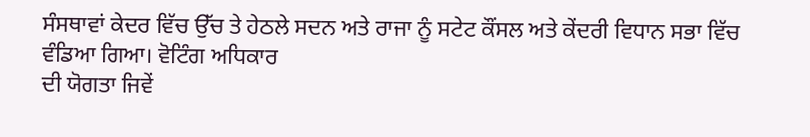ਸੰਸਥਾਵਾਂ ਕੇਦਰ ਵਿੱਚ ਉੱਚ ਤੇ ਹੇਠਲੇ ਸਦਨ ਅਤੇ ਰਾਜਾ ਨੂੰ ਸਟੇਟ ਕੌਂਸਲ ਅਤੇ ਕੇਂਦਰੀ ਵਿਧਾਨ ਸਭਾ ਵਿੱਚ ਵੰਡਿਆ ਗਿਆ। ਵੋਟਿੰਗ ਅਧਿਕਾਰ
ਦੀ ਯੋਗਤਾ ਜਿਵੇਂ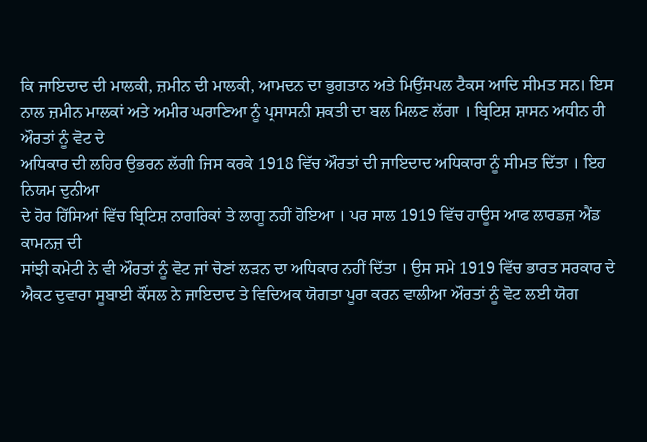ਕਿ ਜਾਇਦਾਦ ਦੀ ਮਾਲਕੀ, ਜ਼ਮੀਨ ਦੀ ਮਾਲਕੀ, ਆਮਦਨ ਦਾ ਭੁਗਤਾਨ ਅਤੇ ਮਿਉਂਸਪਲ ਟੈਕਸ ਆਦਿ ਸੀਮਤ ਸਨ। ਇਸ
ਨਾਲ ਜ਼ਮੀਨ ਮਾਲਕਾਂ ਅਤੇ ਅਮੀਰ ਘਰਾਣਿਆ ਨੂੰ ਪ੍ਰਸਾਸਨੀ ਸ਼ਕਤੀ ਦਾ ਬਲ ਮਿਲਣ ਲੱਗਾ । ਬ੍ਰਿਟਿਸ਼ ਸ਼ਾਸਨ ਅਧੀਨ ਹੀ ਔਰਤਾਂ ਨੂੰ ਵੋਟ ਦੇ
ਅਧਿਕਾਰ ਦੀ ਲਹਿਰ ਉਭਰਨ ਲੱਗੀ ਜਿਸ ਕਰਕੇ 1918 ਵਿੱਚ ਔਰਤਾਂ ਦੀ ਜਾਇਦਾਦ ਅਧਿਕਾਰਾ ਨੂੰ ਸੀਮਤ ਦਿੱਤਾ । ਇਹ ਨਿਯਮ ਦੁਨੀਆ
ਦੇ ਹੋਰ ਹਿੱਸਿਆਂ ਵਿੱਚ ਬ੍ਰਿਟਿਸ਼ ਨਾਗਰਿਕਾਂ ਤੇ ਲਾਗੂ ਨਹੀਂ ਹੋਇਆ । ਪਰ ਸਾਲ 1919 ਵਿੱਚ ਹਾਊਸ ਆਫ ਲਾਰਡਜ਼ ਐਂਡ ਕਾਮਨਜ਼ ਦੀ
ਸਾਂਝੀ ਕਮੇਟੀ ਨੇ ਵੀ ਔਰਤਾਂ ਨੂੰ ਵੋਟ ਜਾਂ ਚੋਣਾਂ ਲੜਨ ਦਾ ਅਧਿਕਾਰ ਨਹੀਂ ਦਿੱਤਾ । ਉਸ ਸਮੇ 1919 ਵਿੱਚ ਭਾਰਤ ਸਰਕਾਰ ਦੇ
ਐਕਟ ਦੁਵਾਰਾ ਸੂਬਾਈ ਕੌਂਸਲ ਨੇ ਜਾਇਦਾਦ ਤੇ ਵਿਦਿਅਕ ਯੋਗਤਾ ਪੂਰਾ ਕਰਨ ਵਾਲੀਆ ਔਰਤਾਂ ਨੂੰ ਵੋਟ ਲਈ ਯੋਗ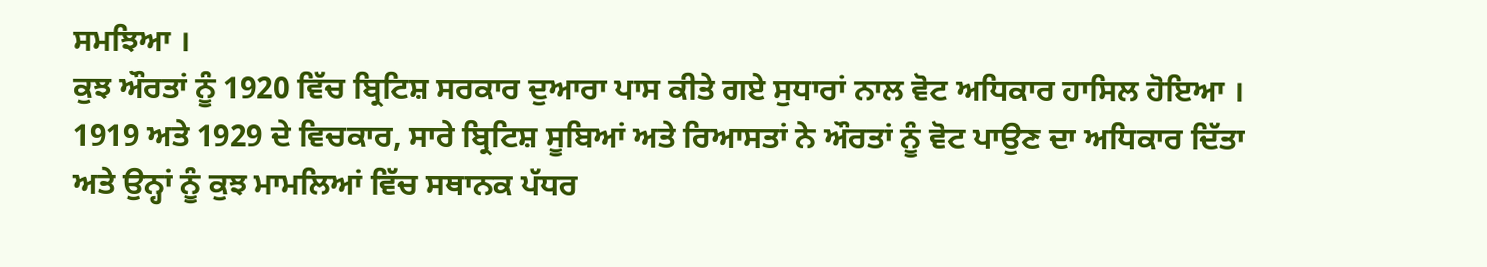ਸਮਝਿਆ ।
ਕੁਝ ਔਰਤਾਂ ਨੂੰ 1920 ਵਿੱਚ ਬ੍ਰਿਟਿਸ਼ ਸਰਕਾਰ ਦੁਆਰਾ ਪਾਸ ਕੀਤੇ ਗਏ ਸੁਧਾਰਾਂ ਨਾਲ ਵੋਟ ਅਧਿਕਾਰ ਹਾਸਿਲ ਹੋਇਆ ।
1919 ਅਤੇ 1929 ਦੇ ਵਿਚਕਾਰ, ਸਾਰੇ ਬ੍ਰਿਟਿਸ਼ ਸੂਬਿਆਂ ਅਤੇ ਰਿਆਸਤਾਂ ਨੇ ਔਰਤਾਂ ਨੂੰ ਵੋਟ ਪਾਉਣ ਦਾ ਅਧਿਕਾਰ ਦਿੱਤਾ
ਅਤੇ ਉਨ੍ਹਾਂ ਨੂੰ ਕੁਝ ਮਾਮਲਿਆਂ ਵਿੱਚ ਸਥਾਨਕ ਪੱਧਰ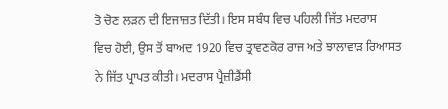ਤੋ ਚੋਣ ਲੜਨ ਦੀ ਇਜਾਜ਼ਤ ਦਿੱਤੀ। ਇਸ ਸਬੰਧ ਵਿਚ ਪਹਿਲੀ ਜਿੱਤ ਮਦਰਾਸ
ਵਿਚ ਹੋਈ, ਉਸ ਤੋਂ ਬਾਅਦ 1920 ਵਿਚ ਤ੍ਰਾਵਣਕੋਰ ਰਾਜ ਅਤੇ ਝਾਲਾਵਾੜ ਰਿਆਸਤ ਨੇ ਜਿੱਤ ਪ੍ਰਾਪਤ ਕੀਤੀ। ਮਦਰਾਸ ਪ੍ਰੈਜ਼ੀਡੈਂਸੀ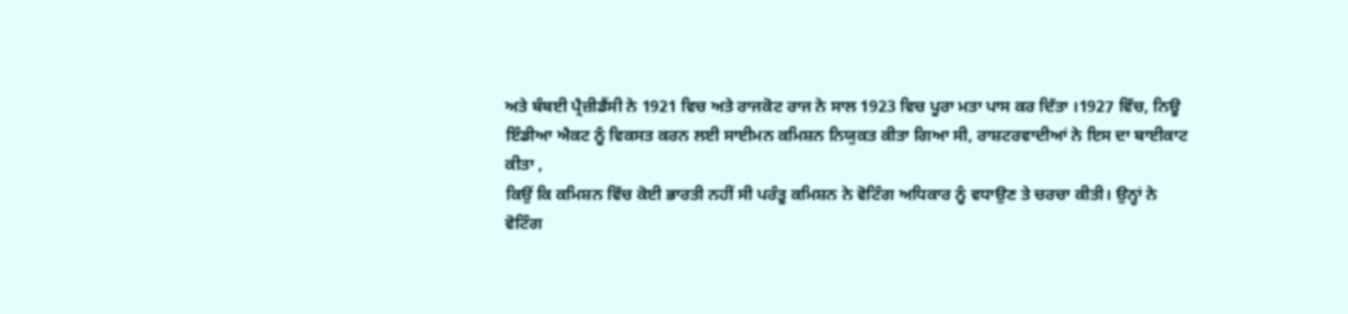ਅਤੇ ਬੰਬਈ ਪ੍ਰੈਜ਼ੀਡੈਂਸੀ ਨੇ 1921 ਵਿਚ ਅਤੇ ਰਾਜਕੋਟ ਰਾਜ ਨੇ ਸਾਲ 1923 ਵਿਚ ਪੂਰਾ ਮਤਾ ਪਾਸ ਕਰ ਦਿੱਤਾ ।1927 ਵਿੱਚ, ਨਿਊ
ਇੰਡੀਆ ਐਕਟ ਨੂੰ ਵਿਕਸਤ ਕਰਨ ਲਈ ਸਾਈਮਨ ਕਮਿਸ਼ਨ ਨਿਯੁਕਤ ਕੀਤਾ ਗਿਆ ਸੀ, ਰਾਸ਼ਟਰਵਾਦੀਆਂ ਨੇ ਇਸ ਦਾ ਬਾਈਕਾਟ ਕੀਤਾ ,
ਕਿਉਂ ਕਿ ਕਮਿਸ਼ਨ ਵਿੱਚ ਕੋਈ ਭਾਰਤੀ ਨਹੀਂ ਸੀ ਪਰੰਤੂ ਕਮਿਸ਼ਨ ਨੇ ਵੋਟਿੰਗ ਅਧਿਕਾਰ ਨੂੰ ਵਧਾਉਣ ਤੇ ਚਰਚਾ ਕੀਤੀ। ਉਨ੍ਹਾਂ ਨੇ
ਵੋਟਿੰਗ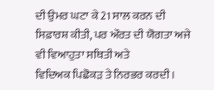ਦੀ ਉਮਰ ਘਟਾ ਕੇ 21 ਸਾਲ ਕਰਨ ਦੀ ਸਿਫ਼ਾਰਸ਼ ਕੀਤੀ, ਪਰ ਔਰਤ ਦੀ ਯੋਗਤਾ ਅਜੇ ਵੀ ਵਿਆਹੁਤਾ ਸਥਿਤੀ ਅਤੇ
ਵਿਦਿਅਕ ਪਿਛੋਕੜ ਤੇ ਨਿਰਭਰ ਕਰਦੀ ।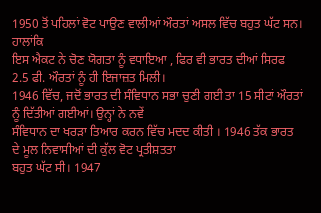1950 ਤੋਂ ਪਹਿਲਾਂ ਵੋਟ ਪਾਉਣ ਵਾਲੀਆਂ ਔਰਤਾਂ ਅਸਲ ਵਿੱਚ ਬਹੁਤ ਘੱਟ ਸਨ। ਹਾਲਾਂਕਿ
ਇਸ ਐਕਟ ਨੇ ਚੋਣ ਯੋਗਤਾ ਨੂੰ ਵਧਾਇਆ , ਫਿਰ ਵੀ ਭਾਰਤ ਦੀਆਂ ਸਿਰਫ 2.5 ਫੀ. ਔਰਤਾਂ ਨੂੰ ਹੀ ਇਜਾਜ਼ਤ ਮਿਲੀ।
1946 ਵਿੱਚ, ਜਦੋਂ ਭਾਰਤ ਦੀ ਸੰਵਿਧਾਨ ਸਭਾ ਚੁਣੀ ਗਈ ਤਾ 15 ਸੀਟਾਂ ਔਰਤਾਂ ਨੂੰ ਦਿੱਤੀਆਂ ਗਈਆਂ। ਉਨ੍ਹਾਂ ਨੇ ਨਵੇਂ
ਸੰਵਿਧਾਨ ਦਾ ਖਰੜਾ ਤਿਆਰ ਕਰਨ ਵਿੱਚ ਮਦਦ ਕੀਤੀ । 1946 ਤੱਕ ਭਾਰਤ ਦੇ ਮੂਲ ਨਿਵਾਸੀਆਂ ਦੀ ਕੁੱਲ ਵੋਟ ਪ੍ਰਤੀਸ਼ਤਤਾ
ਬਹੁਤ ਘੱਟ ਸੀ। 1947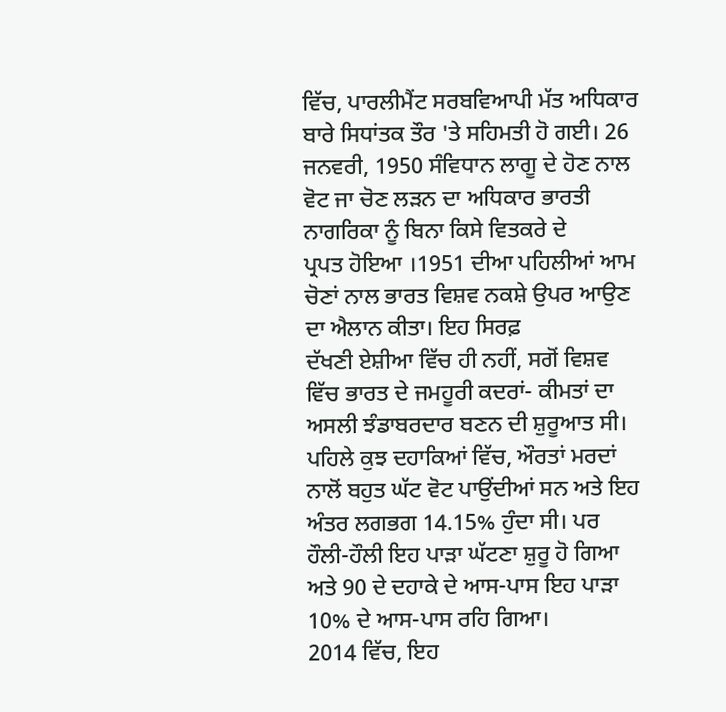ਵਿੱਚ, ਪਾਰਲੀਮੈਂਟ ਸਰਬਵਿਆਪੀ ਮੱਤ ਅਧਿਕਾਰ ਬਾਰੇ ਸਿਧਾਂਤਕ ਤੌਰ 'ਤੇ ਸਹਿਮਤੀ ਹੋ ਗਈ। 26
ਜਨਵਰੀ, 1950 ਸੰਵਿਧਾਨ ਲਾਗੂ ਦੇ ਹੋਣ ਨਾਲ ਵੋਟ ਜਾ ਚੋਣ ਲੜਨ ਦਾ ਅਧਿਕਾਰ ਭਾਰਤੀ ਨਾਗਰਿਕਾ ਨੂੰ ਬਿਨਾ ਕਿਸੇ ਵਿਤਕਰੇ ਦੇ
ਪ੍ਰਪਤ ਹੋਇਆ ।1951 ਦੀਆ ਪਹਿਲੀਆਂ ਆਮ ਚੋਣਾਂ ਨਾਲ ਭਾਰਤ ਵਿਸ਼ਵ ਨਕਸ਼ੇ ਉਪਰ ਆਉਣ ਦਾ ਐਲਾਨ ਕੀਤਾ। ਇਹ ਸਿਰਫ਼
ਦੱਖਣੀ ਏਸ਼ੀਆ ਵਿੱਚ ਹੀ ਨਹੀਂ, ਸਗੋਂ ਵਿਸ਼ਵ ਵਿੱਚ ਭਾਰਤ ਦੇ ਜਮਹੂਰੀ ਕਦਰਾਂ- ਕੀਮਤਾਂ ਦਾ ਅਸਲੀ ਝੰਡਾਬਰਦਾਰ ਬਣਨ ਦੀ ਸ਼ੁਰੂਆਤ ਸੀ।
ਪਹਿਲੇ ਕੁਝ ਦਹਾਕਿਆਂ ਵਿੱਚ, ਔਰਤਾਂ ਮਰਦਾਂ ਨਾਲੋਂ ਬਹੁਤ ਘੱਟ ਵੋਟ ਪਾਉਂਦੀਆਂ ਸਨ ਅਤੇ ਇਹ ਅੰਤਰ ਲਗਭਗ 14.15% ਹੁੰਦਾ ਸੀ। ਪਰ
ਹੌਲੀ-ਹੌਲੀ ਇਹ ਪਾੜਾ ਘੱਟਣਾ ਸ਼ੁਰੂ ਹੋ ਗਿਆ ਅਤੇ 90 ਦੇ ਦਹਾਕੇ ਦੇ ਆਸ-ਪਾਸ ਇਹ ਪਾੜਾ 10% ਦੇ ਆਸ-ਪਾਸ ਰਹਿ ਗਿਆ।
2014 ਵਿੱਚ, ਇਹ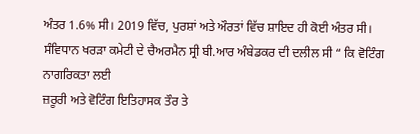ਅੰਤਰ 1.6% ਸੀ। 2019 ਵਿੱਚ, ਪੁਰਸ਼ਾਂ ਅਤੇ ਔਰਤਾਂ ਵਿੱਚ ਸ਼ਾਇਦ ਹੀ ਕੋਈ ਅੰਤਰ ਸੀ।
ਸੰਵਿਧਾਨ ਖਰੜਾ ਕਮੇਟੀ ਦੇ ਚੈਅਰਮੈਨ ਸ੍ਰੀ ਬੀ.ਆਰ ਅੰਬੇਡਕਰ ਦੀ ਦਲੀਲ ਸੀ “ ਕਿ ਵੋਟਿੰਗ ਨਾਗਰਿਕਤਾ ਲਈ
ਜ਼ਰੂਰੀ ਅਤੇ ਵੋਟਿੰਗ ਇਤਿਹਾਸਕ ਤੌਰ ਤੇ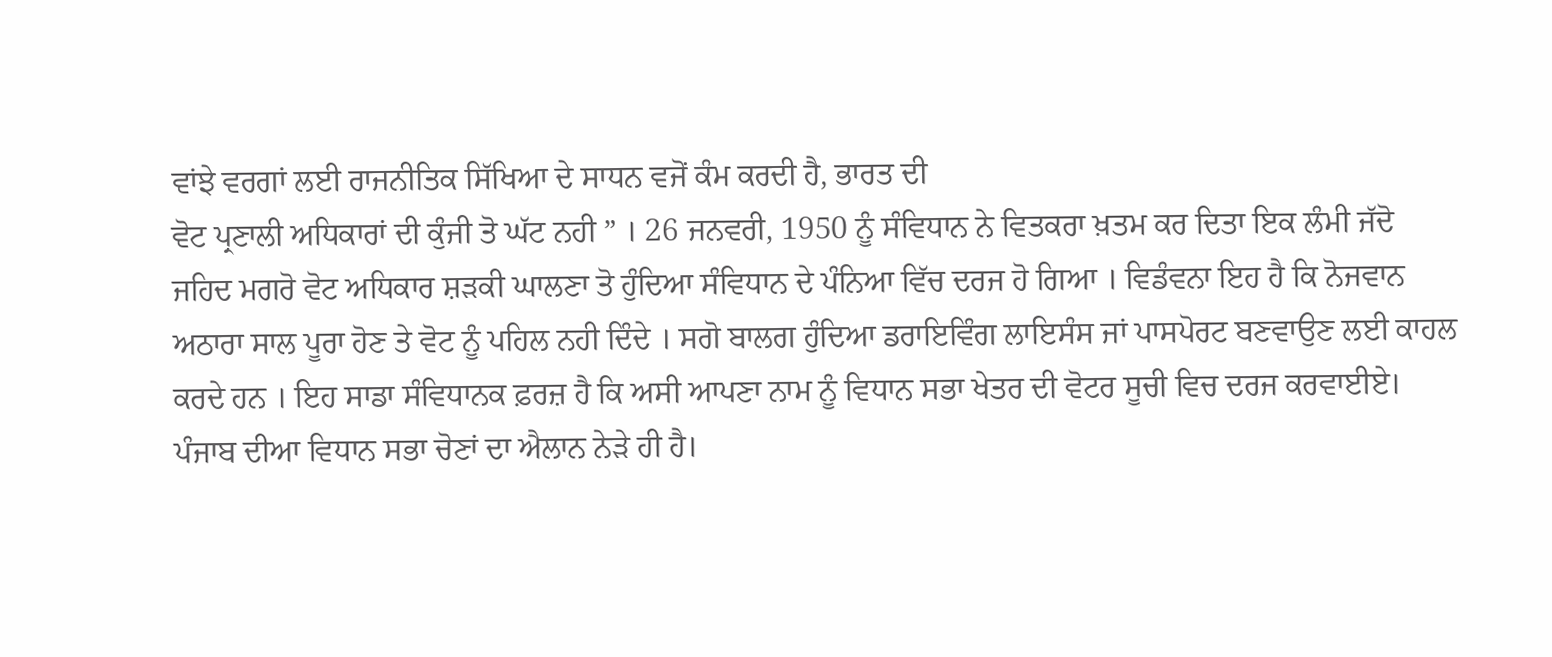ਵਾਂਝੇ ਵਰਗਾਂ ਲਈ ਰਾਜਨੀਤਿਕ ਸਿੱਖਿਆ ਦੇ ਸਾਧਨ ਵਜੋਂ ਕੰਮ ਕਰਦੀ ਹੈ, ਭਾਰਤ ਦੀ
ਵੋਟ ਪ੍ਰਣਾਲੀ ਅਧਿਕਾਰਾਂ ਦੀ ਕੁੰਜੀ ਤੋ ਘੱਟ ਨਹੀ ” । 26 ਜਨਵਰੀ, 1950 ਨੂੰ ਸੰਵਿਧਾਨ ਨੇ ਵਿਤਕਰਾ ਖ਼ਤਮ ਕਰ ਦਿਤਾ ਇਕ ਲੰਮੀ ਜੱਦੋ
ਜਹਿਦ ਮਗਰੋ ਵੋਟ ਅਧਿਕਾਰ ਸ਼ੜਕੀ ਘਾਲਣਾ ਤੋ ਹੁੰਦਿਆ ਸੰਵਿਧਾਨ ਦੇ ਪੰਨਿਆ ਵਿੱਚ ਦਰਜ ਹੋ ਗਿਆ । ਵਿਡੰਵਨਾ ਇਹ ਹੈ ਕਿ ਨੋਜਵਾਨ
ਅਠਾਰਾ ਸਾਲ ਪੂਰਾ ਹੋਣ ਤੇ ਵੋਟ ਨੂੰ ਪਹਿਲ ਨਹੀ ਦਿੰਦੇ । ਸਗੋ ਬਾਲਗ ਹੁੰਦਿਆ ਡਰਾਇਵਿੰਗ ਲਾਇਸੰਸ ਜਾਂ ਪਾਸਪੋਰਟ ਬਣਵਾਉਣ ਲਈ ਕਾਹਲ
ਕਰਦੇ ਹਨ । ਇਹ ਸਾਡਾ ਸੰਵਿਧਾਨਕ ਫ਼ਰਜ਼ ਹੈ ਕਿ ਅਸੀ ਆਪਣਾ ਨਾਮ ਨੂੰ ਵਿਧਾਨ ਸਭਾ ਖੇਤਰ ਦੀ ਵੋਟਰ ਸੂਚੀ ਵਿਚ ਦਰਜ ਕਰਵਾਈਏ।
ਪੰਜਾਬ ਦੀਆ ਵਿਧਾਨ ਸਭਾ ਚੋਣਾਂ ਦਾ ਐਲਾਨ ਨੇੜੇ ਹੀ ਹੈ।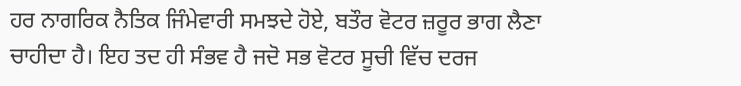ਹਰ ਨਾਗਰਿਕ ਨੈਤਿਕ ਜਿੰਮੇਵਾਰੀ ਸਮਝਦੇ ਹੋਏ, ਬਤੌਰ ਵੋਟਰ ਜ਼ਰੂਰ ਭਾਗ ਲੈਣਾ
ਚਾਹੀਦਾ ਹੈ। ਇਹ ਤਦ ਹੀ ਸੰਭਵ ਹੈ ਜਦੋ ਸਭ ਵੋਟਰ ਸੂਚੀ ਵਿੱਚ ਦਰਜ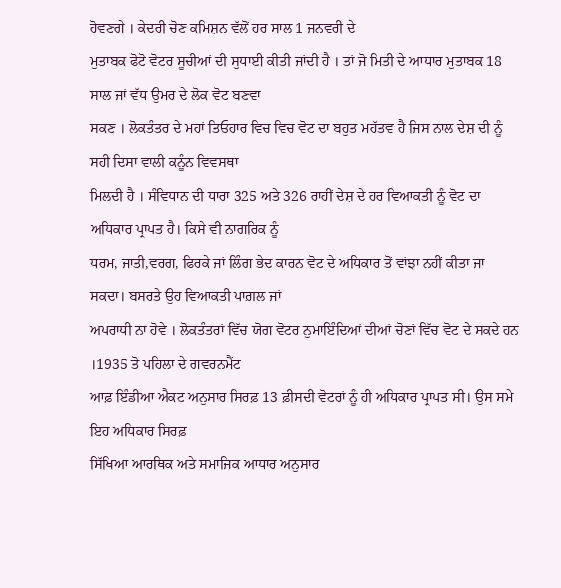ਹੋਵਣਗੇ । ਕੇਦਰੀ ਚੋਣ ਕਮਿਸ਼ਨ ਵੱਲੋਂ ਹਰ ਸਾਲ 1 ਜਨਵਰੀ ਦੇ
ਮੁਤਾਬਕ ਫੋਟੋ ਵੋਟਰ ਸੂਚੀਆਂ ਦੀ ਸੁਧਾਈ ਕੀਤੀ ਜਾਂਦੀ ਹੈ । ਤਾਂ ਜੋ ਮਿਤੀ ਦੇ ਆਧਾਰ ਮੁਤਾਬਕ 18 ਸਾਲ ਜਾਂ ਵੱਧ ਉਮਰ ਦੇ ਲੋਕ ਵੋਟ ਬਣਵਾ
ਸਕਣ । ਲੋਕਤੰਤਰ ਦੇ ਮਹਾਂ ਤਿਓਹਾਰ ਵਿਚ ਵਿਚ ਵੋਟ ਦਾ ਬਹੁਤ ਮਹੱਤਵ ਹੈ ਜਿਸ ਨਾਲ ਦੇਸ਼ ਦੀ ਨੂੰ ਸਹੀ ਦਿਸਾ ਵਾਲੀ ਕਨੂੰਨ ਵਿਵਸਥਾ
ਮਿਲਦੀ ਹੈ । ਸੰਵਿਧਾਨ ਦੀ ਧਾਰਾ 325 ਅਤੇ 326 ਰਾਹੀਂ ਦੇਸ਼ ਦੇ ਹਰ ਵਿਆਕਤੀ ਨੂੰ ਵੋਟ ਦਾ ਅਧਿਕਾਰ ਪ੍ਰਾਪਤ ਹੈ। ਕਿਸੇ ਵੀ ਨਾਗਰਿਕ ਨੂੰ
ਧਰਮ, ਜਾਤੀ,ਵਰਗ, ਫਿਰਕੇ ਜਾਂ ਲਿੰਗ ਭੇਦ ਕਾਰਨ ਵੋਟ ਦੇ ਅਧਿਕਾਰ ਤੋਂ ਵਾਂਝਾ ਨਹੀਂ ਕੀਤਾ ਜਾ ਸਕਦਾ। ਬਸਰਤੇ ਉਹ ਵਿਆਕਤੀ ਪਾਗ਼ਲ ਜਾਂ
ਅਪਰਾਧੀ ਨਾ ਹੋਵੇ । ਲੋਕਤੰਤਰਾਂ ਵਿੱਚ ਯੋਗ ਵੋਟਰ ਨੁਮਾਇੰਦਿਆਂ ਦੀਆਂ ਚੋਣਾਂ ਵਿੱਚ ਵੋਟ ਦੇ ਸਕਦੇ ਹਨ ।1935 ਤੋ ਪਹਿਲਾ ਦੇ ਗਵਰਨਮੈਂਟ
ਆਫ਼ ਇੰਡੀਆ ਐਕਟ ਅਨੁਸਾਰ ਸਿਰਫ਼ 13 ਫ਼ੀਸਦੀ ਵੋਟਰਾਂ ਨੂੰ ਹੀ ਅਧਿਕਾਰ ਪ੍ਰਾਪਤ ਸੀ। ਉਸ ਸਮੇ ਇਹ ਅਧਿਕਾਰ ਸਿਰਫ਼
ਸਿੱਖਿਆ ਆਰਥਿਕ ਅਤੇ ਸਮਾਜਿਕ ਆਧਾਰ ਅਨੁਸਾਰ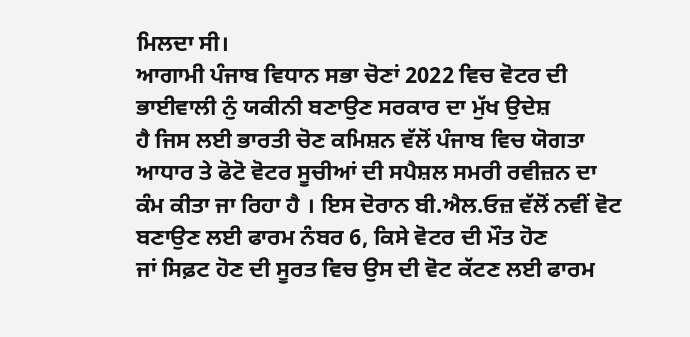ਮਿਲਦਾ ਸੀ।
ਆਗਾਮੀ ਪੰਜਾਬ ਵਿਧਾਨ ਸਭਾ ਚੋਣਾਂ 2022 ਵਿਚ ਵੋਟਰ ਦੀ ਭਾਈਵਾਲੀ ਨੁੰ ਯਕੀਨੀ ਬਣਾਉਣ ਸਰਕਾਰ ਦਾ ਮੁੱਖ ਉਦੇਸ਼
ਹੈ ਜਿਸ ਲਈ ਭਾਰਤੀ ਚੋਣ ਕਮਿਸ਼ਨ ਵੱਲੋਂ ਪੰਜਾਬ ਵਿਚ ਯੋਗਤਾ ਆਧਾਰ ਤੇ ਫੋਟੋ ਵੋਟਰ ਸੂਚੀਆਂ ਦੀ ਸਪੈਸ਼ਲ ਸਮਰੀ ਰਵੀਜ਼ਨ ਦਾ
ਕੰਮ ਕੀਤਾ ਜਾ ਰਿਹਾ ਹੈ । ਇਸ ਦੋਰਾਨ ਬੀ.ਐਲ.ਓਜ਼ ਵੱਲੋਂ ਨਵੀਂ ਵੋਟ ਬਣਾਉਣ ਲਈ ਫਾਰਮ ਨੰਬਰ 6, ਕਿਸੇ ਵੋਟਰ ਦੀ ਮੌਤ ਹੋਣ
ਜਾਂ ਸਿਫ਼ਟ ਹੋਣ ਦੀ ਸੂਰਤ ਵਿਚ ਉਸ ਦੀ ਵੋਟ ਕੱਟਣ ਲਈ ਫਾਰਮ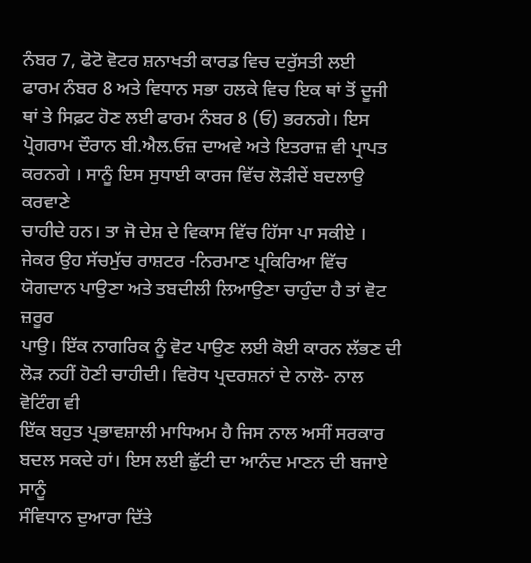ਨੰਬਰ 7, ਫੋਟੋ ਵੋਟਰ ਸ਼ਨਾਖਤੀ ਕਾਰਡ ਵਿਚ ਦਰੁੱਸਤੀ ਲਈ
ਫਾਰਮ ਨੰਬਰ 8 ਅਤੇ ਵਿਧਾਨ ਸਭਾ ਹਲਕੇ ਵਿਚ ਇਕ ਥਾਂ ਤੋਂ ਦੂਜੀ ਥਾਂ ਤੇ ਸਿਫ਼ਟ ਹੋਣ ਲਈ ਫਾਰਮ ਨੰਬਰ 8 (ਓ) ਭਰਨਗੇ। ਇਸ
ਪ੍ਰੋਗਰਾਮ ਦੌਰਾਨ ਬੀ.ਐਲ.ਓਜ਼ ਦਾਅਵੇ ਅਤੇ ਇਤਰਾਜ਼ ਵੀ ਪ੍ਰਾਪਤ ਕਰਨਗੇ । ਸਾਨੂੰ ਇਸ ਸੁਧਾਈ ਕਾਰਜ ਵਿੱਚ ਲੋੜੀਦੇਂ ਬਦਲਾਉ ਕਰਵਾਣੇ
ਚਾਹੀਦੇ ਹਨ। ਤਾ ਜੋ ਦੇਸ਼ ਦੇ ਵਿਕਾਸ ਵਿੱਚ ਹਿੱਸਾ ਪਾ ਸਕੀਏ ।
ਜੇਕਰ ਉਹ ਸੱਚਮੁੱਚ ਰਾਸ਼ਟਰ -ਨਿਰਮਾਣ ਪ੍ਰਕਿਰਿਆ ਵਿੱਚ ਯੋਗਦਾਨ ਪਾਉਣਾ ਅਤੇ ਤਬਦੀਲੀ ਲਿਆਉਣਾ ਚਾਹੁੰਦਾ ਹੈ ਤਾਂ ਵੋਟ ਜ਼ਰੂਰ
ਪਾਉ। ਇੱਕ ਨਾਗਰਿਕ ਨੂੰ ਵੋਟ ਪਾਉਣ ਲਈ ਕੋਈ ਕਾਰਨ ਲੱਭਣ ਦੀ ਲੋੜ ਨਹੀਂ ਹੋਣੀ ਚਾਹੀਦੀ। ਵਿਰੋਧ ਪ੍ਰਦਰਸ਼ਨਾਂ ਦੇ ਨਾਲੋ- ਨਾਲ ਵੋਟਿੰਗ ਵੀ
ਇੱਕ ਬਹੁਤ ਪ੍ਰਭਾਵਸ਼ਾਲੀ ਮਾਧਿਅਮ ਹੈ ਜਿਸ ਨਾਲ ਅਸੀਂ ਸਰਕਾਰ ਬਦਲ ਸਕਦੇ ਹਾਂ। ਇਸ ਲਈ ਛੁੱਟੀ ਦਾ ਆਨੰਦ ਮਾਣਨ ਦੀ ਬਜਾਏ ਸਾਨੂੰ
ਸੰਵਿਧਾਨ ਦੁਆਰਾ ਦਿੱਤੇ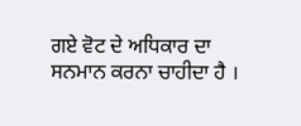ਗਏ ਵੋਟ ਦੇ ਅਧਿਕਾਰ ਦਾ ਸਨਮਾਨ ਕਰਨਾ ਚਾਹੀਦਾ ਹੈ ।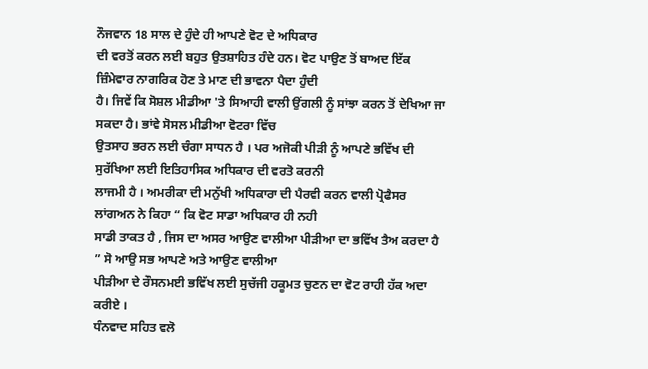ਨੌਜਵਾਨ 18 ਸਾਲ ਦੇ ਹੁੰਦੇ ਹੀ ਆਪਣੇ ਵੋਟ ਦੇ ਅਧਿਕਾਰ
ਦੀ ਵਰਤੋਂ ਕਰਨ ਲਈ ਬਹੁਤ ਉਤਸ਼ਾਹਿਤ ਹੰਦੇ ਹਨ। ਵੋਟ ਪਾਉਣ ਤੋਂ ਬਾਅਦ ਇੱਕ ਜ਼ਿੰਮੇਵਾਰ ਨਾਗਰਿਕ ਹੋਣ ਤੇ ਮਾਣ ਦੀ ਭਾਵਨਾ ਪੈਦਾ ਹੁੰਦੀ
ਹੈ। ਜਿਵੇਂ ਕਿ ਸੋਸ਼ਲ ਮੀਡੀਆ 'ਤੇ ਸਿਆਹੀ ਵਾਲੀ ਉਂਗਲੀ ਨੂੰ ਸਾਂਝਾ ਕਰਨ ਤੋਂ ਦੇਖਿਆ ਜਾ ਸਕਦਾ ਹੈ। ਭਾਂਵੇ ਸੋਸਲ ਮੀਡੀਆ ਵੋਟਰਾ ਵਿੱਚ
ਉਤਸਾਹ ਭਰਨ ਲਈ ਚੰਗਾ ਸਾਧਨ ਹੈ । ਪਰ ਅਜੋਕੀ ਪੀੜੀ ਨੂੰ ਆਪਣੇ ਭਵਿੱਖ ਦੀ ਸੁਰੱਖਿਆ ਲਈ ਇਤਿਹਾਸਿਕ ਅਧਿਕਾਰ ਦੀ ਵਰਤੋ ਕਰਨੀ
ਲਾਜਮੀ ਹੈ । ਅਮਰੀਕਾ ਦੀ ਮਨੁੱਖੀ ਅਧਿਕਾਰਾ ਦੀ ਪੈਰਵੀ ਕਰਨ ਵਾਲੀ ਪ੍ਰੋਫੈਸਰ ਲਾਂਗਅਨ ਨੇ ਕਿਹਾ “ ਕਿ ਵੋਟ ਸਾਡਾ ਅਧਿਕਾਰ ਹੀ ਨਹੀ
ਸਾਡੀ ਤਾਕਤ ਹੈ , ਜਿਸ ਦਾ ਅਸਰ ਆਉਣ ਵਾਲੀਆ ਪੀੜੀਆ ਦਾ ਭਵਿੱਖ ਤੈਅ ਕਰਦਾ ਹੈ ” ਸੋ ਆਉ ਸਭ ਆਪਣੇ ਅਤੇ ਆਉਣ ਵਾਲੀਆ
ਪੀੜੀਆ ਦੇ ਰੌਸਨਮਈ ਭਵਿੱਖ ਲਈ ਸੁਚੱਜੀ ਹਕੂਮਤ ਚੁਣਨ ਦਾ ਵੋਟ ਰਾਹੀ ਹੱਕ ਅਦਾ ਕਰੀਏ ।
ਧੰਨਵਾਦ ਸਹਿਤ ਵਲੋ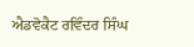ਐਡਵੋਕੈਟ ਰਵਿੰਦਰ ਸਿੰਘ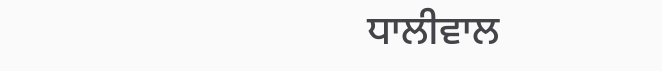ਧਾਲੀਵਾਲ